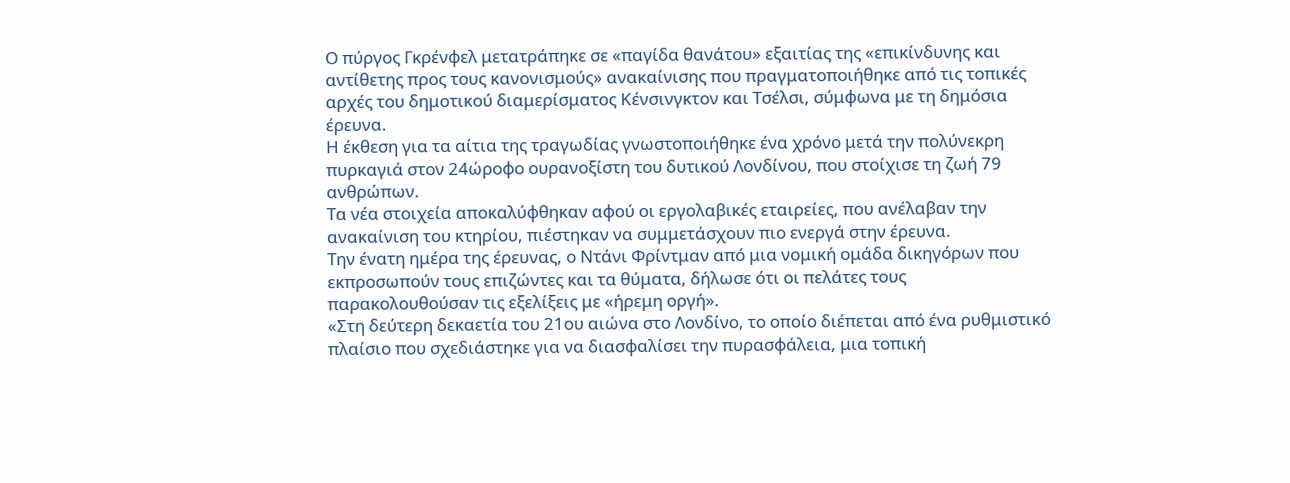Ο πύργος Γκρένφελ μετατράπηκε σε «παγίδα θανάτου» εξαιτίας της «επικίνδυνης και αντίθετης προς τους κανονισμούς» ανακαίνισης που πραγματοποιήθηκε από τις τοπικές αρχές του δημοτικού διαμερίσματος Κένσινγκτον και Τσέλσι, σύμφωνα με τη δημόσια έρευνα.
Η έκθεση για τα αίτια της τραγωδίας γνωστοποιήθηκε ένα χρόνο μετά την πολύνεκρη πυρκαγιά στον 24ώροφο ουρανοξίστη του δυτικού Λονδίνου, που στοίχισε τη ζωή 79 ανθρώπων.
Τα νέα στοιχεία αποκαλύφθηκαν αφού οι εργολαβικές εταιρείες, που ανέλαβαν την ανακαίνιση του κτηρίου, πιέστηκαν να συμμετάσχουν πιο ενεργά στην έρευνα.
Την ένατη ημέρα της έρευνας, ο Ντάνι Φρίντμαν από μια νομική ομάδα δικηγόρων που εκπροσωπούν τους επιζώντες και τα θύματα, δήλωσε ότι οι πελάτες τους παρακολουθούσαν τις εξελίξεις με «ήρεμη οργή».
«Στη δεύτερη δεκαετία του 21ου αιώνα στο Λονδίνο, το οποίο διέπεται από ένα ρυθμιστικό πλαίσιο που σχεδιάστηκε για να διασφαλίσει την πυρασφάλεια, μια τοπική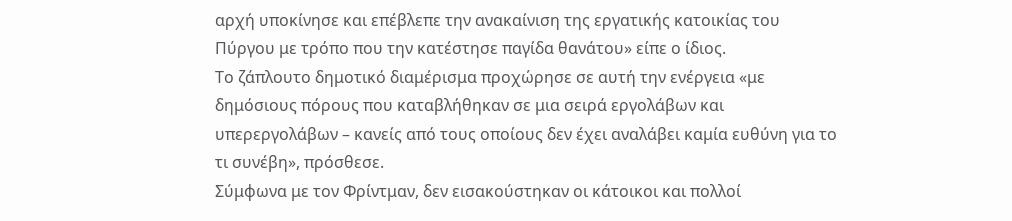αρχή υποκίνησε και επέβλεπε την ανακαίνιση της εργατικής κατοικίας του Πύργου με τρόπο που την κατέστησε παγίδα θανάτου» είπε ο ίδιος.
Το ζάπλουτο δημοτικό διαμέρισμα προχώρησε σε αυτή την ενέργεια «με δημόσιους πόρους που καταβλήθηκαν σε μια σειρά εργολάβων και υπερεργολάβων – κανείς από τους οποίους δεν έχει αναλάβει καμία ευθύνη για το τι συνέβη», πρόσθεσε.
Σύμφωνα με τον Φρίντμαν, δεν εισακούστηκαν οι κάτοικοι και πολλοί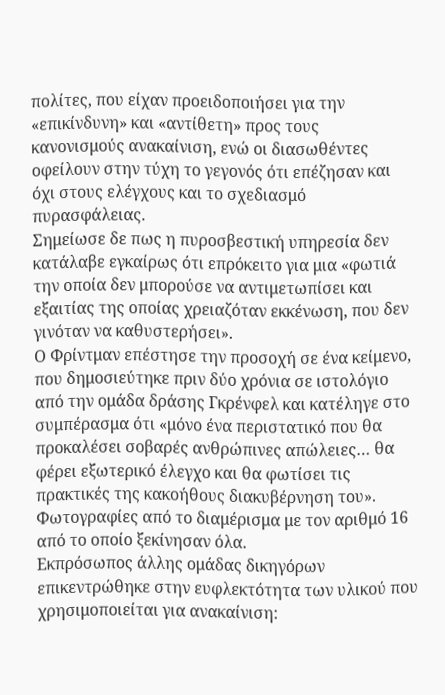πολίτες, που είχαν προειδοποιήσει για την «επικίνδυνη» και «αντίθετη» προς τους κανονισμούς ανακαίνιση, ενώ οι διασωθέντες οφείλουν στην τύχη το γεγονός ότι επέζησαν και όχι στους ελέγχους και το σχεδιασμό πυρασφάλειας.
Σημείωσε δε πως η πυροσβεστική υπηρεσία δεν κατάλαβε εγκαίρως ότι επρόκειτο για μια «φωτιά την οποία δεν μπορούσε να αντιμετωπίσει και εξαιτίας της οποίας χρειαζόταν εκκένωση, που δεν γινόταν να καθυστερήσει».
Ο Φρίντμαν επέστησε την προσοχή σε ένα κείμενο, που δημοσιεύτηκε πριν δύο χρόνια σε ιστολόγιο από την ομάδα δράσης Γκρένφελ και κατέληγε στο συμπέρασμα ότι «μόνο ένα περιστατικό που θα προκαλέσει σοβαρές ανθρώπινες απώλειες… θα φέρει εξωτερικό έλεγχο και θα φωτίσει τις πρακτικές της κακοήθους διακυβέρνηση του».
Φωτογραφίες από το διαμέρισμα με τον αριθμό 16 από το οποίο ξεκίνησαν όλα.
Εκπρόσωπος άλλης ομάδας δικηγόρων επικεντρώθηκε στην ευφλεκτότητα των υλικού που χρησιμοποιείται για ανακαίνιση: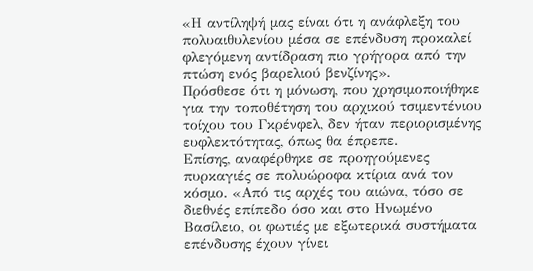«Η αντίληψή μας είναι ότι η ανάφλεξη του πολυαιθυλενίου μέσα σε επένδυση προκαλεί φλεγόμενη αντίδραση πιο γρήγορα από την πτώση ενός βαρελιού βενζίνης».
Πρόσθεσε ότι η μόνωση, που χρησιμοποιήθηκε για την τοποθέτηση του αρχικού τσιμεντένιου τοίχου του Γκρένφελ, δεν ήταν περιορισμένης ευφλεκτότητας, όπως θα έπρεπε.
Επίσης, αναφέρθηκε σε προηγούμενες πυρκαγιές σε πολυώροφα κτίρια ανά τον κόσμο. «Από τις αρχές του αιώνα, τόσο σε διεθνές επίπεδο όσο και στο Ηνωμένο Βασίλειο, οι φωτιές με εξωτερικά συστήματα επένδυσης έχουν γίνει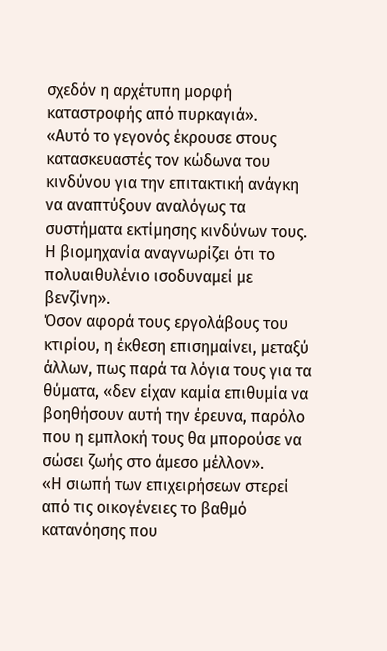σχεδόν η αρχέτυπη μορφή καταστροφής από πυρκαγιά».
«Αυτό το γεγονός έκρουσε στους κατασκευαστές τον κώδωνα του κινδύνου για την επιτακτική ανάγκη να αναπτύξουν αναλόγως τα συστήματα εκτίμησης κινδύνων τους. Η βιομηχανία αναγνωρίζει ότι το πολυαιθυλένιο ισοδυναμεί με βενζίνη».
Όσον αφορά τους εργολάβους του κτιρίου, η έκθεση επισημαίνει, μεταξύ άλλων, πως παρά τα λόγια τους για τα θύματα, «δεν είχαν καμία επιθυμία να βοηθήσουν αυτή την έρευνα, παρόλο που η εμπλοκή τους θα μπορούσε να σώσει ζωής στο άμεσο μέλλον».
«Η σιωπή των επιχειρήσεων στερεί από τις οικογένειες το βαθμό κατανόησης που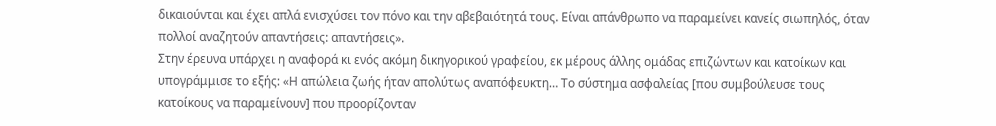δικαιούνται και έχει απλά ενισχύσει τον πόνο και την αβεβαιότητά τους. Είναι απάνθρωπο να παραμείνει κανείς σιωπηλός, όταν πολλοί αναζητούν απαντήσεις: απαντήσεις».
Στην έρευνα υπάρχει η αναφορά κι ενός ακόμη δικηγορικού γραφείου, εκ μέρους άλλης ομάδας επιζώντων και κατοίκων και υπογράμμισε το εξής: «Η απώλεια ζωής ήταν απολύτως αναπόφευκτη… Το σύστημα ασφαλείας [που συμβούλευσε τους κατοίκους να παραμείνουν] που προορίζονταν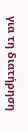για τη διατήρηση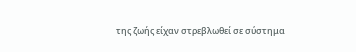της ζωής είχαν στρεβλωθεί σε σύστημα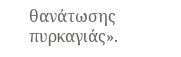θανάτωσης πυρκαγιάς».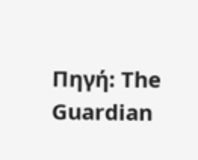Πηγή: The Guardian